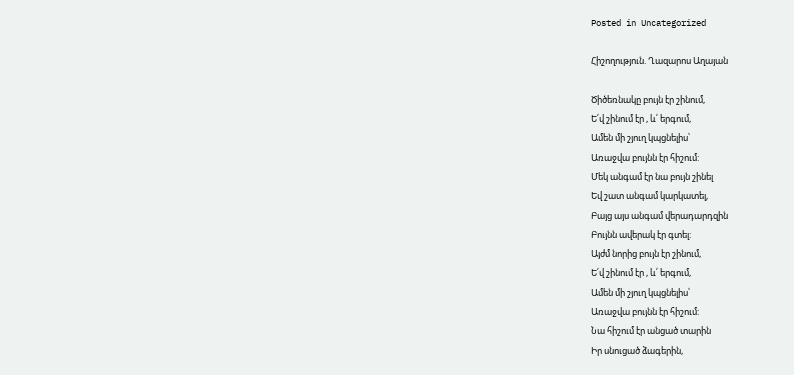Posted in Uncategorized

Հիշողություն. Ղազարոս Աղայան

Ծիծեռնակը բույն էր շինում,
Ե՛վ շինում էր , և՛ երգում,
Ամեն մի շյուղ կպցնելիս՝
Առաջվա բույնն էր հիշում:
Մեկ անգամ էր նա բույն շինել
Եվ շատ անգամ կարկատել,
Բայց այս անգամ վերադարդզին
Բույնն ավերակ էր գտել:
Այժմ նորից բույն էր շինում,
Ե՛վ շինում էր , և՛ երգում,
Ամեն մի շյուղ կպցնելիս՝
Առաջվա բույնն էր հիշում:
Նա հիշում էր անցած տարին
Իր սնուցած ձագերին,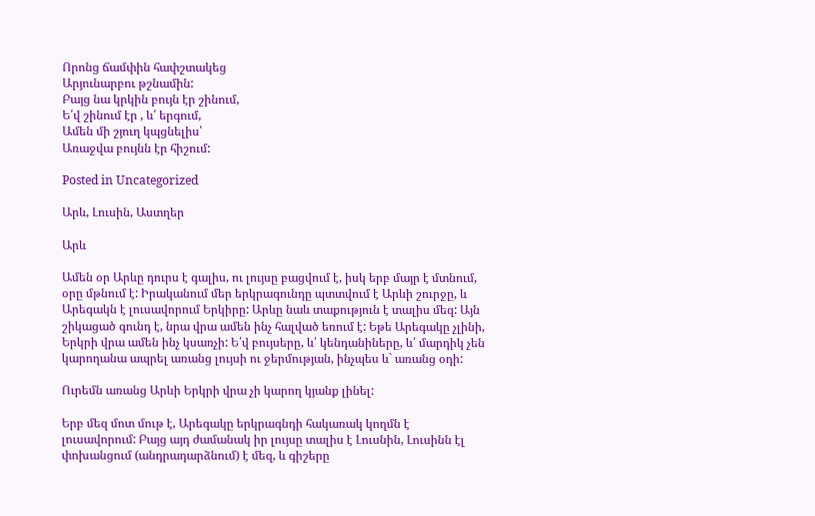Որոնց ճամփին հափշտակեց
Արյունարբու թշնամին:
Բայց նա կրկին բույն էր շինում,
Ե՛վ շինում էր , և՛ երգում,
Ամեն մի շյուղ կպցնելիս՝
Առաջվա բույնն էր հիշում:

Posted in Uncategorized

Արև, Լուսին, Աստղեր

Արև

Ամեն օր Արևը դուրս է գալիս, ու լույսը բացվում է, իսկ երբ մայր է մտնում, օրը մթնում է: Իրականում մեր երկրագունդը պտտվում է Արևի շուրջը, և Արեգակն է լուսավորում Երկիրը: Արևը նաև տաքություն է տալիս մեզ: Այն շիկացած գունդ է, նրա վրա ամեն ինչ հալված եռում է: Եթե Արեգակը չլինի, Երկրի վրա ամեն ինչ կսառչի: Ե՛վ բույսերը, և՛ կենդանիները, և՛ մարդիկ չեն կարողանա ապրել առանց լույսի ու ջերմության, ինչպես և` առանց օդի:

Ուրեմն առանց Արևի Երկրի վրա չի կարող կյանք լինել:

Երբ մեզ մոտ մութ է, Արեգակը երկրագնդի հակառակ կողմն է լուսավորում: Բայց այդ ժամանակ իր լույսը տալիս է Լուսնին, Լուսինն էլ փոխանցում (անդրադարձնում) է մեզ, և գիշերը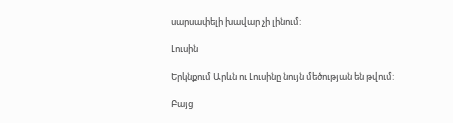սարսափելի խավար չի լինում:

Լուսին

Երկնքում Արևն ու Լուսինը նույն մեծության են թվում:

Բայց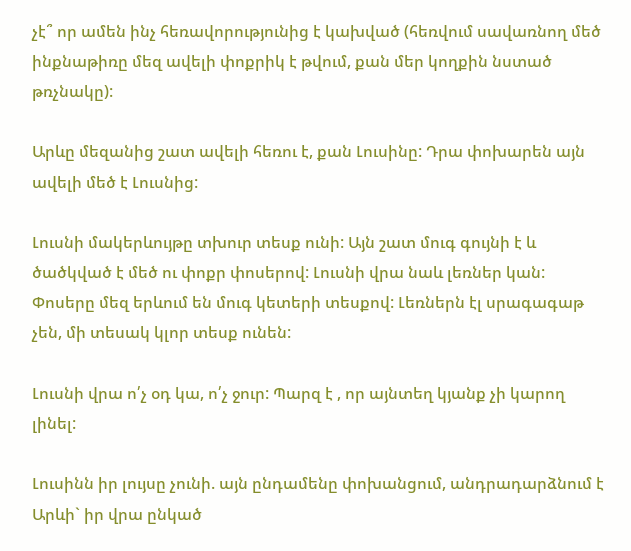չէ՞ որ ամեն ինչ հեռավորությունից է կախված (հեռվում սավառնող մեծ ինքնաթիռը մեզ ավելի փոքրիկ է թվում, քան մեր կողքին նստած թռչնակը):

Արևը մեզանից շատ ավելի հեռու է, քան Լուսինը: Դրա փոխարեն այն ավելի մեծ է Լուսնից:

Լուսնի մակերևույթը տխուր տեսք ունի: Այն շատ մուգ գույնի է և ծածկված է մեծ ու փոքր փոսերով: Լուսնի վրա նաև լեռներ կան: Փոսերը մեզ երևում են մուգ կետերի տեսքով: Լեռներն էլ սրագագաթ չեն, մի տեսակ կլոր տեսք ունեն:

Լուսնի վրա ո՛չ օդ կա, ո՛չ ջուր: Պարզ է , որ այնտեղ կյանք չի կարող լինել:

Լուսինն իր լույսը չունի. այն ընդամենը փոխանցում, անդրադարձնում է Արևի` իր վրա ընկած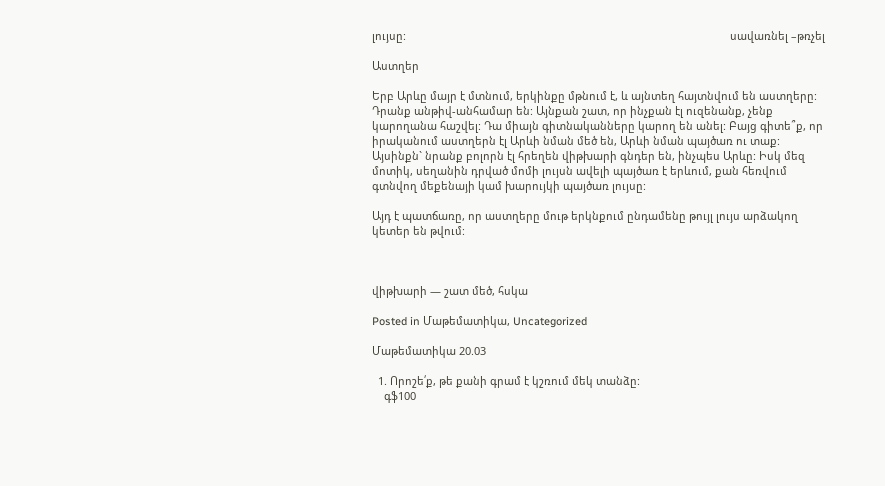լույսը:                                                                                                            սավառնել –թռչել

Աստղեր

Երբ Արևը մայր է մտնում, երկինքը մթնում է, և այնտեղ հայտնվում են աստղերը: Դրանք անթիվ-անհամար են: Այնքան շատ, որ ինչքան էլ ուզենանք, չենք կարողանա հաշվել: Դա միայն գիտնականները կարող են անել: Բայց գիտե՞ք, որ իրականում աստղերն էլ Արևի նման մեծ են, Արևի նման պայծառ ու տաք: Այսինքն` նրանք բոլորն էլ հրեղեն վիթխարի գնդեր են, ինչպես Արևը: Իսկ մեզ մոտիկ, սեղանին դրված մոմի լույսն ավելի պայծառ է երևում, քան հեռվում գտնվող մեքենայի կամ խարույկի պայծառ լույսը:

Այդ է պատճառը, որ աստղերը մութ երկնքում ընդամենը թույլ լույս արձակող կետեր են թվում:



վիթխարի — շատ մեծ, հսկա

Posted in Մաթեմատիկա, Uncategorized

Մաթեմատիկա 20.03

  1. Որոշե՛ք, թե քանի գրամ է կշռում մեկ տանձը:
    գֆ100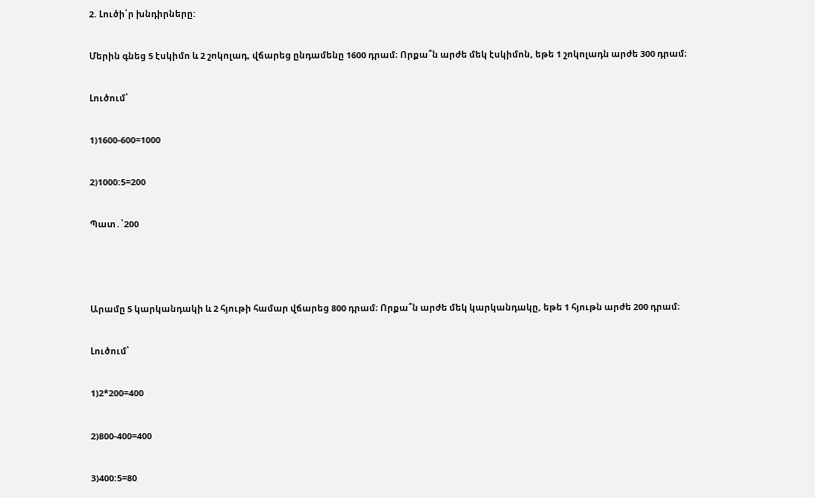2. Լուծի՛ր խնդիրները:

Մերին գնեց 5 էսկիմո և 2 շոկոլադ, վճարեց ընդամենը 1600 դրամ։ Որքա՞ն արժե մեկ էսկիմոն, եթե 1 շոկոլադն արժե 300 դրամ։

Լուծում՝

1)1600-600=1000

2)1000:5=200

Պատ․՝200



Արամը 5 կարկանդակի և 2 հյութի համար վճարեց 800 դրամ։ Որքա՞ն արժե մեկ կարկանդակը, եթե 1 հյութն արժե 200 դրամ։

Լուծում՝

1)2*200=400

2)800-400=400

3)400:5=80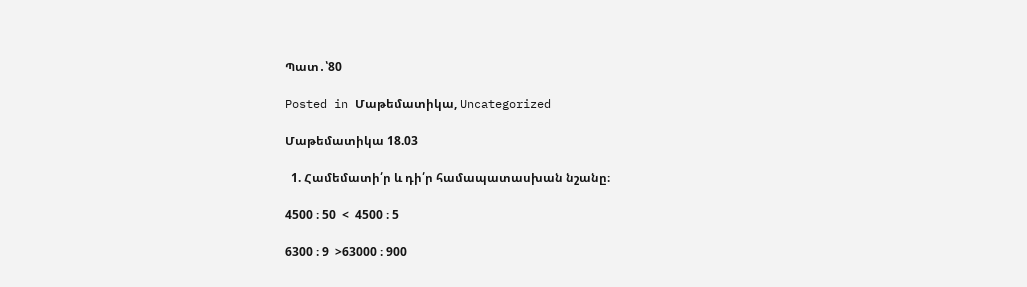Պատ․՝80

Posted in Մաթեմատիկա, Uncategorized

Մաթեմատիկա 18.03

  1. Համեմատի՛ր և դի՛ր համապատասխան նշանը։

4500 ։ 50  <  4500 ։ 5

6300 ։ 9  >63000 ։ 900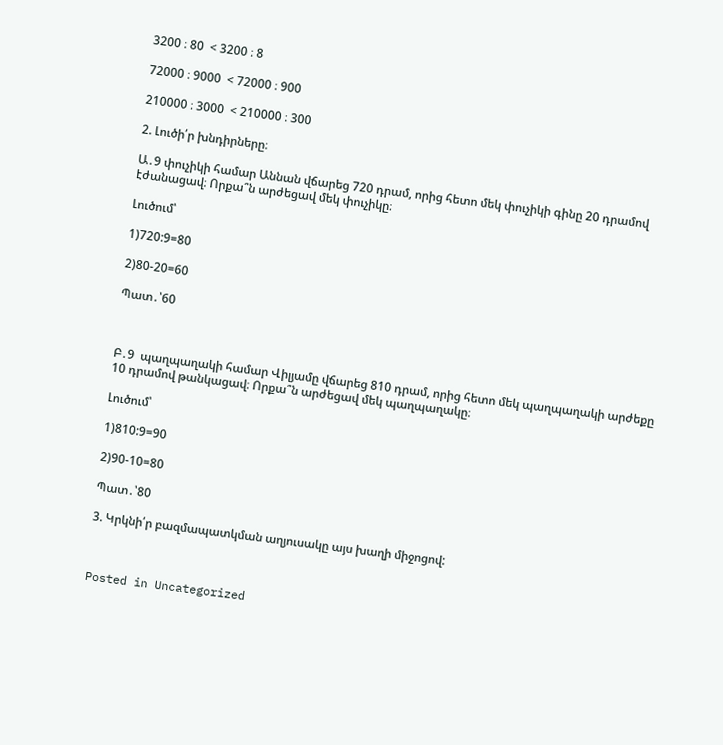3200 ։ 80  < 3200 ։ 8

72000 ։ 9000  < 72000 ։ 900

210000 ։ 3000  < 210000 ։ 300

2. Լուծի՛ր խնդիրները։

Ա․9 փուչիկի համար Աննան վճարեց 720 դրամ, որից հետո մեկ փուչիկի գինը 20 դրամով էժանացավ։ Որքա՞ն արժեցավ մեկ փուչիկը։

Լուծում՝

1)720:9=80

2)80-20=60

Պատ․՝60



Բ․9  պաղպաղակի համար Վիլյամը վճարեց 810 դրամ, որից հետո մեկ պաղպաղակի արժեքը 10 դրամով թանկացավ։ Որքա՞ն արժեցավ մեկ պաղպաղակը։

Լուծում՝

1)810:9=90

2)90-10=80

Պատ․՝80

3. Կրկնի՛ր բազմապատկման աղյուսակը այս խաղի միջոցով:



Posted in Uncategorized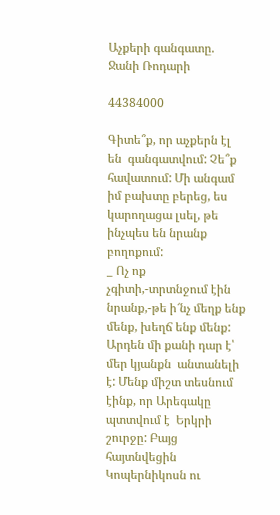Աչքերի գանգատը. Ջանի Ռոդարի

44384000

Գիտե՞ք, որ աչքերն էլ են  գանգատվում: Չե՞ք հավատում: Մի անգամ  իմ բախտը բերեց, ես կարողացա լսել, թե ինչպես են նրանք բողոքում:
_ Ոչ ոք չգիտի,-տրտնջում էին նրանք,-թե ի՜նչ մեղք ենք մենք, խեղճ ենք մենք: Արդեն մի քանի դար է՝ մեր կյանքն  անտանելի է: Մենք միշտ տեսնում էինք, որ Արեգակը  պտտվում է  Երկրի շուրջը: Բայց  հայտնվեցին  Կոպերնիկոսն ու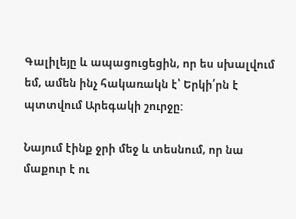Գալիլեյը և ապացուցեցին, որ ես սխալվում եմ, ամեն ինչ հակառակն է՝ Երկի՛րն է պտտվում Արեգակի շուրջը:

Նայում էինք ջրի մեջ և տեսնում, որ նա մաքուր է ու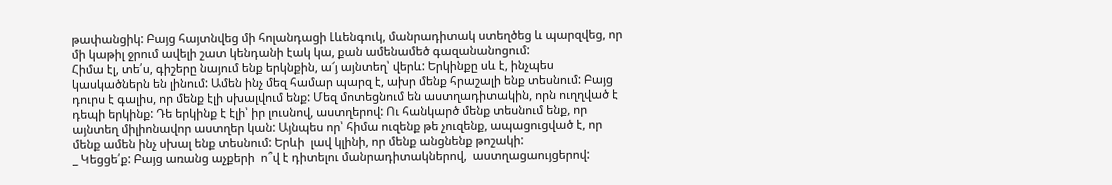թափանցիկ: Բայց հայտնվեց մի հոլանդացի Լևենգուկ, մանրադիտակ ստեղծեց և պարզվեց, որ մի կաթիլ ջրում ավելի շատ կենդանի էակ կա, քան ամենամեծ գազանանոցում:
Հիմա էլ, տե՛ս, գիշերը նայում ենք երկնքին, ա՜յ այնտեղ՝ վերև: Երկինքը սև է, ինչպես կասկածներն են լինում: Ամեն ինչ մեզ համար պարզ է, ախր մենք հրաշալի ենք տեսնում: Բայց  դուրս է գալիս, որ մենք էլի սխալվում ենք: Մեզ մոտեցնում են աստղադիտակին, որն ուղղված է դեպի երկինք: Դե երկինք է էլի՝ իր լուսնով, աստղերով: Ու հանկարծ մենք տեսնում ենք, որ այնտեղ միլիոնավոր աստղեր կան: Այնպես որ՝ հիմա ուզենք թե չուզենք, ապացուցված է, որ մենք ամեն ինչ սխալ ենք տեսնում: Երևի  լավ կլինի, որ մենք անցնենք թոշակի:
_ Կեցցե՛ք: Բայց առանց աչքերի  ո՞վ է դիտելու մանրադիտակներով,  աստղացաույցերով: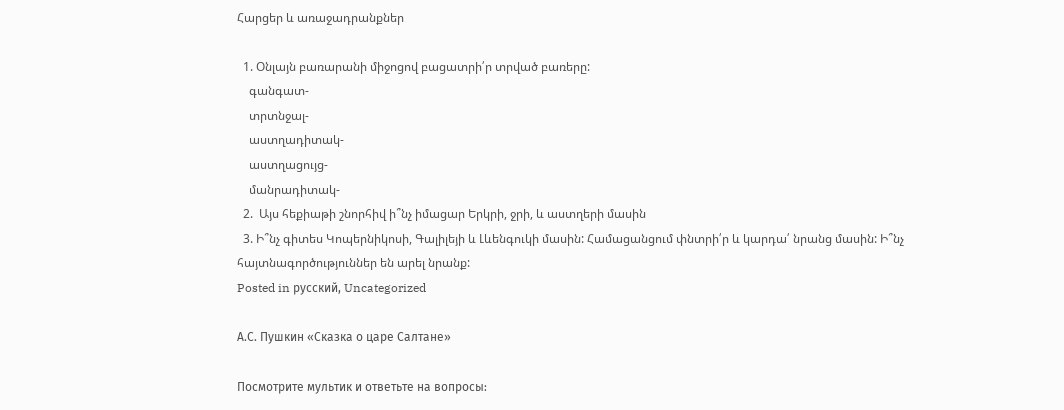Հարցեր և առաջադրանքներ

  1. Օնլայն բառարանի միջոցով բացատրի՛ր տրված բառերը:
    գանգատ-
    տրտնջալ-
    աստղադիտակ-
    աստղացույց-
    մանրադիտակ-
  2.  Այս հեքիաթի շնորհիվ ի՞նչ իմացար Երկրի, ջրի, և աստղերի մասին
  3. Ի՞նչ գիտես Կոպերնիկոսի, Գալիլեյի և Լևենգուկի մասին: Համացանցում փնտրի՛ր և կարդա՛ նրանց մասին: Ի՞նչ հայտնագործություններ են արել նրանք:
Posted in русский, Uncategorized

А.С. Пушкин «Сказка о царе Салтане»

Посмотрите мультик и ответьте на вопросы: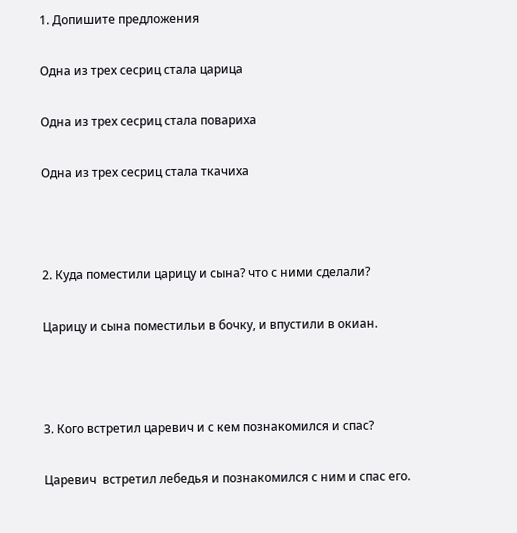1. Допишите предложения

Одна из трех сесриц стала царица

Одна из трех сесриц стала повариха

Одна из трех сесриц стала ткачиха



2. Куда поместили царицу и сына? что с ними сделали?

Царицу и сына поместильи в бочку, и впустили в окиан.



3. Кого встретил царевич и с кем познакомился и спас?

Царевич  встретил лебедья и познакомился с ним и спас его.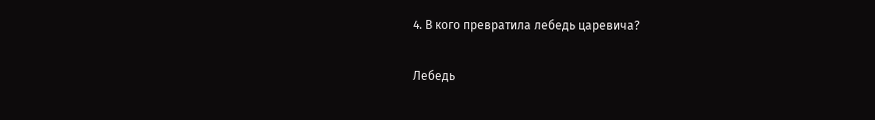4. В кого превратила лебедь царевича?

Лебедь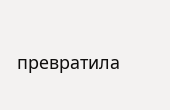превратила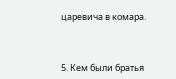царевича в комара.



5. Кем были братья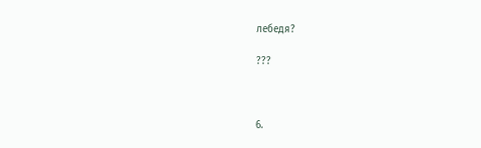лебедя?

???



6.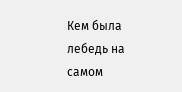Кем была лебедь на самом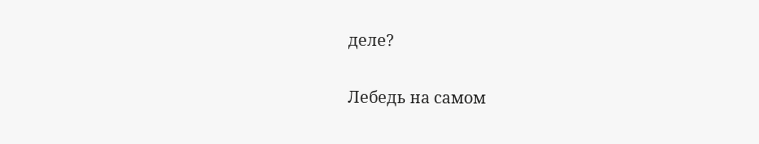деле?

Лебедь на самом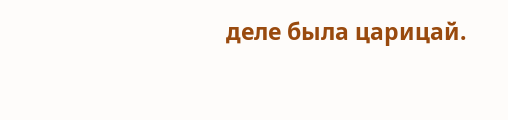деле была царицай.